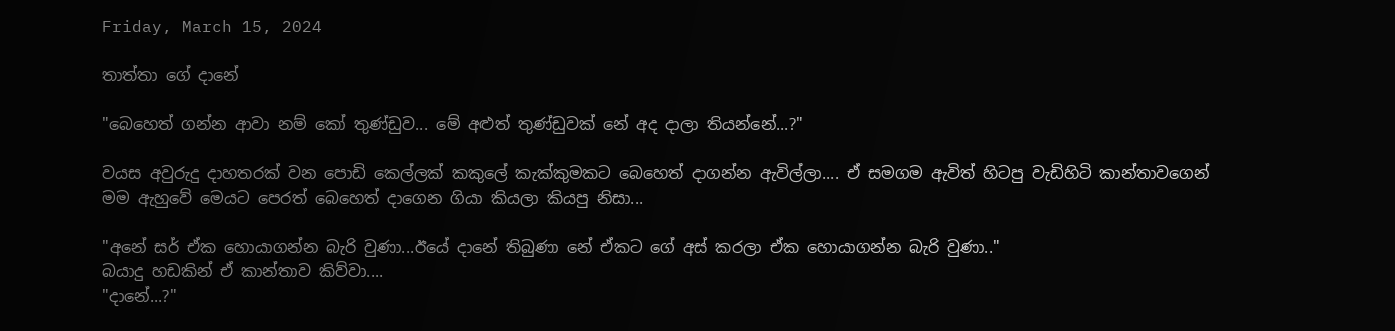Friday, March 15, 2024

තාත්තා ගේ දානේ

"බෙහෙත් ගන්න ආවා නම් කෝ තුණ්ඩුව... මේ අළුත් තුණ්ඩුවක් නේ අද දාලා තියන්නේ...?"

වයස අවුරුදු දාහතරක් වන පොඩි කෙල්ලක් කකුලේ කැක්කුමකට බෙහෙත් දාගන්න ඇවිල්ලා.... ඒ සමගම ඇවිත් හිටපු වැඩිහිටි කාන්තාවගෙන් මම ඇහුවේ මෙයට පෙරත් බෙහෙත් දාගෙන ගියා කියලා කියපු නිසා...

"අනේ සර් ඒක හොයාගන්න බැරි වුණා...ඊයේ දානේ තිබුණා නේ ඒකට ගේ අස් කරලා ඒක හොයාගන්න බැරි වුණා.."
බයාදු හඩකින් ඒ කාන්තාව කිව්වා....
"දානේ...?"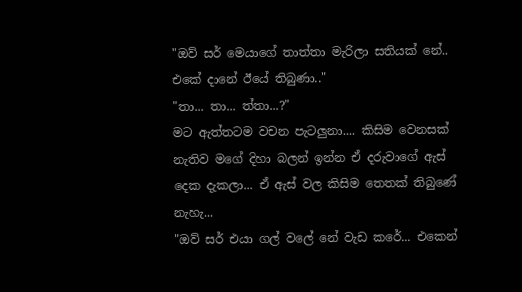"ඔව් සර් මෙයාගේ තාත්තා මැරිලා සතියක් නේ.. එකේ දානේ ඊයේ තිබුණා.."
"තා... තා... ත්තා...?"
මට ඇත්තටම වචන පැටලුනා.... කිසිම වෙනසක් නැතිව මගේ දිහා බලන් ඉන්න ඒ දරුවාගේ ඇස් දෙක දැකලා... ඒ ඇස් වල කිසිම තෙතක් තිබුණේ නැහැ...
"ඔව් සර් එයා ගල් වලේ නේ වැඩ කරේ... එකෙන්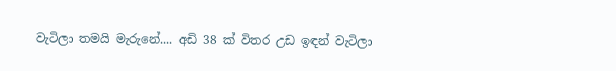වැටිලා තමයි මැරුනේ.... අඩි 38 ක් විතර උඩ ඉඳන් වැටිලා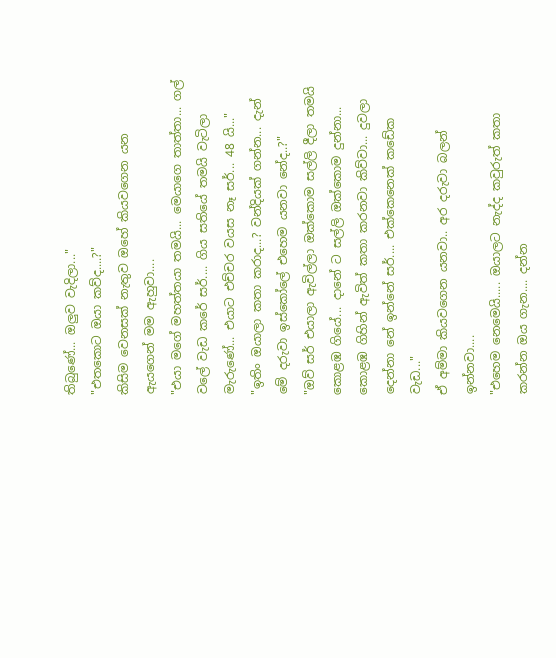තිබුණේ... ඔලුව වැදිලා..."
"එතකොට ඔයා කව්ද....?"
කිසිම වෙනසක් නැතුව ඔහේ කියවගෙන යන ඇයගෙන් මම ඇහුවා....
"එයා මගේ මහත්තයා තමයි... මෙයාගෙ තාත්තා... ගල් වලේ වැඩ කරේ සර්.... ගිය සතියේ තමයි වැටිලා මැරුණේ... එයාට එච්චර වයස නෑ සර්... 48 යි..."
"ඉතිං ඔයාලා කතා කරාද...? වන්දියක් ගන්න... දැන් මේ දරුවා ඉස්කෝලේ එහෙම යනවා නේද..?"
"ඔව් සර් එයාලා ඇවිල්ලා ඔක්කොම සල්ලි දීලා තමයි කොළඹ ගියේ... දානේ ට සල්ලි ඔක්කොම දුන්නා... කොළඹ ගිහින් ඇවිත් කතා කරනවා කිව්වා... දුවලා දෙන්නා නේ ඉන්නේ සර්.... එක්කෙනෙක් කඩේක වැඩ..."
ඒ අම්මා කියවගෙන යනවා.. අර දරුවා බලන් ඉන්නවා....
"එහෙම නෙමෙයි..... ඔයාලට නැද්ද කවුරුත් කතා කරන්න ඔය ගැන.... දන්න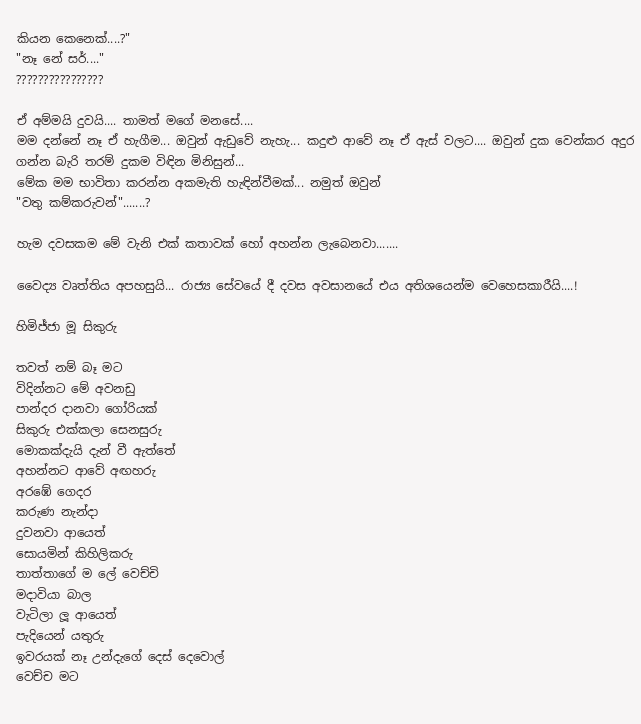කියන කෙනෙක්....?"
"නෑ නේ සර්...."
????????????????

ඒ අම්මයි දුවයි.... තාමත් මගේ මනසේ....
මම දන්නේ නෑ ඒ හැගීම... ඔවුන් ඇඩුවේ නැහැ... කදුළු ආවේ නෑ ඒ ඇස් වලට.... ඔවුන් දුක වෙන්කර අදුර ගන්න බැරි තරම් දුකම විඳින මිනිසුන්...
මේක මම භාවිතා කරන්න අකමැති හැඳින්වීමක්... නමුත් ඔවුන්
"වතු කම්කරුවන්".......?

හැම දවසකම මේ වැනි එක් කතාවක් හෝ අහන්න ලැබෙනවා.......

වෛද්‍ය වෘත්තිය අපහසුයි... රාජ්‍ය සේවයේ දී දවස අවසානයේ එය අතිශයෙන්ම වෙහෙසකාරීයි....!

හිමිජ්ජා මූ සිකුරු

තවත් නම් බෑ මට
විදින්නට මේ අවනඩු
පාන්දර දානවා ගෝරියක්
සිකුරු එක්කලා සෙනසුරු
මොකක්දැයි දැන් වී ඇත්තේ
අහන්නට ආවේ අඟහරු
අරඹේ ගෙදර
කරුණ නැන්දා
දුවනවා ආයෙත්
සොයමින් කිහිලිකරු
තාත්තාගේ ම ලේ වෙච්චි
මදාවියා බාල
වැටිලා ලූ ආයෙත්
පැදියෙන් යතුරු
ඉවරයක් නෑ උන්දැගේ දෙස් දෙවොල්
වෙච්ච මට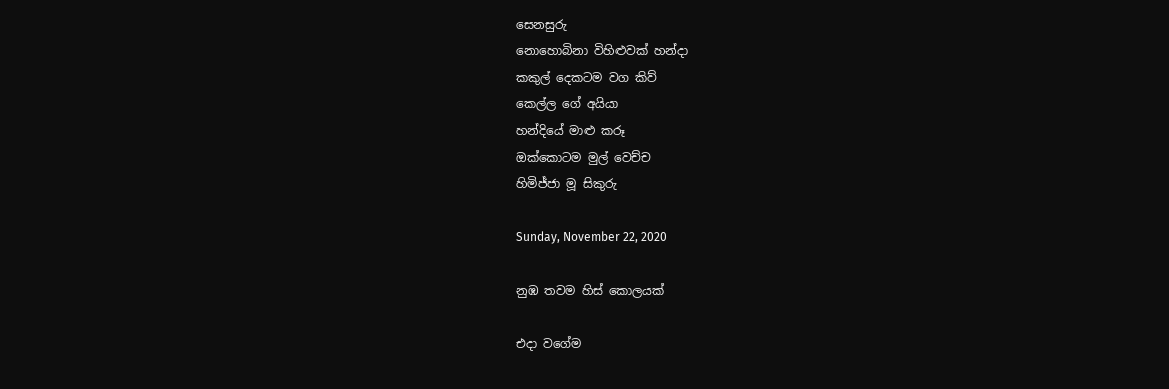සෙනසුරු
නොහොබිනා විහිළුවක් හන්දා
කකුල් දෙකටම වග කිව්
කෙල්ල ගේ අයියා
හන්දියේ මාළු කරූ
ඔක්කොටම මුල් වෙච්ච
හිමිජ්ජා මූ සිකුරු

Sunday, November 22, 2020

නුඹ තවම හිස් කොලයක්

එදා වගේම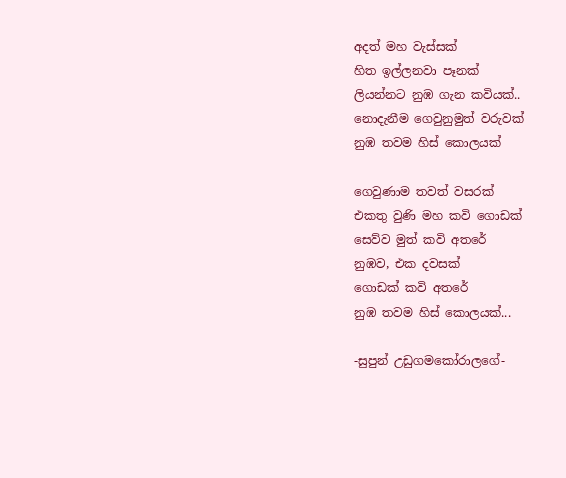අදත් මහ වැස්සක්
හිත ඉල්ලනවා පෑනක්
ලියන්නට නුඹ ගැන කවියක්..
නොදැනීම ගෙවුනුමුත් වරුවක්
නුඹ තවම හිස් කොලයක්

ගෙවුණාම තවත් වසරක්
එකතු වුණි මහ කවි ගොඩක්
සෙව්ව මුත් කවි අතරේ
නුඹව, එක දවසක්
ගොඩක් කවි අතරේ
නුඹ තවම හිස් කොලයක්...

-සුපුන් උඩුගමකෝරාලගේ-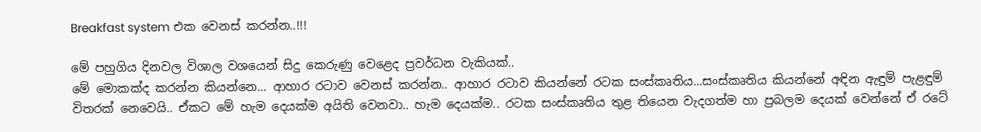Breakfast system එක වෙනස්‌ කරන්න..!!!

මේ පහුගිය දිනවල විශාල වශයෙන් සිදු කෙරුණු වෙළෙද ප්‍රවර්ධන වැකියක්..
මේ මොකක්ද කරන්න කියන්නෙ... ආහාර රටාව වෙනස් කරන්න.. ආහාර රටාව කියන්නේ රටක සංස්කෘතිය...සංස්කෘතිය කියන්නේ අඳින ඇඳුම් පැළඳුම් විතරක් නෙවෙයි.. ඒකට මේ හැම දෙයක්ම අයිති වෙනවා.. හැම දෙයක්ම.. රටක සංස්කෘතිය තුළ තියෙන වැදගත්ම හා ප්‍රබලම දෙයක් වෙන්නේ ඒ රටේ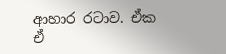ආහාර රටාව. ඒක ඒ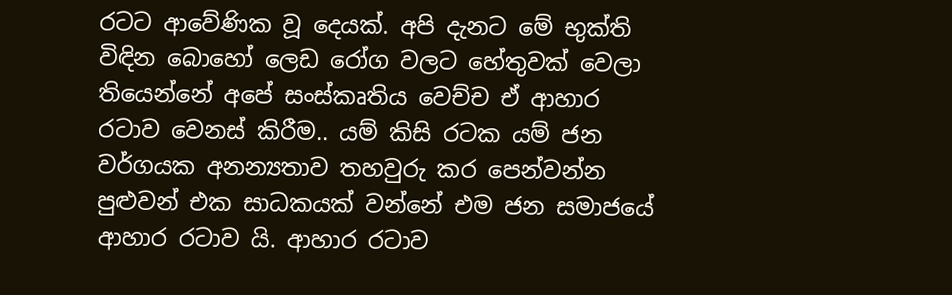රටට ආවේණික වූ දෙයක්. අපි දැනට මේ භුක්ති විඳින බොහෝ ලෙඩ රෝග වලට හේතුවක් වෙලා තියෙන්නේ අපේ සංස්කෘතිය වෙච්ච ඒ ආහාර රටාව වෙනස් කිරීම.. යම් කිසි රටක යම් ජන වර්ගයක අනන්‍යතාව තහවුරු කර පෙන්වන්න පුළුවන් එක සාධකයක් වන්නේ එම ජන සමාජයේ ආහාර රටාව යි. ආහාර රටාව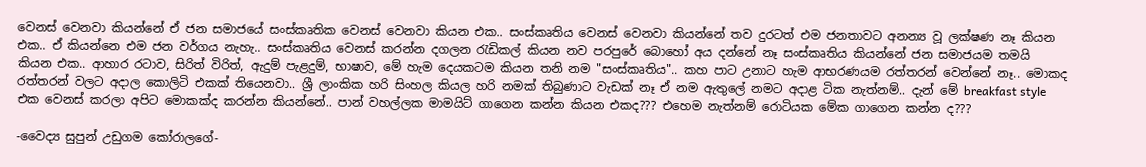වෙනස් වෙනවා කියන්නේ ඒ ජන සමාජයේ සංස්කෘතික වෙනස් වෙනවා කියන එක.. සංස්කෘතිය වෙනස් වෙනවා කියන්නේ තව දුරටත් එම ජනතාවට අනන්‍ය වූ ලක්ෂණ නෑ කියන එක.. ඒ කියන්නෙ එම ජන වර්ගය නැහැ.. සංස්කෘතිය වෙනස් කරන්න දගලන රැඩිකල් කියන නව පරපුරේ බොහෝ අය දන්නේ නෑ සංස්කෘතිය කියන්නේ ජන සමාජයම තමයි කියන එක.. ආහාර රටාව, සිරිත් විරිත්, ඇදුම් පැළදුම්, භාෂාව, මේ හැම දෙයකටම කියන තනි නම "සංස්කෘතිය".. කහ පාට උනාට හැම ආභරණයම රත්තරන් වෙන්නේ නෑ.. මොකද රත්තරන් වලට අදාල කොලිටි එකක් තියෙනවා.. ශ්‍රී ලාංකික හරි සිංහල කියල හරි නමක් තිබුණාට වැඩක් නෑ ඒ නම ඇතුලේ නමට අදාළ ටික නැත්නම්.. දැන් මේ breakfast style එක වෙනස් කරලා අපිට මොකක්ද කරන්න කියන්නේ.. පාන් වහල්ලක මාමයිට් ගාගෙන කන්න කියන එකද??? එහෙම නැත්නම් රොටියක මේක ගාගෙන කන්න ද???

-වෛද්‍ය සුපුන් උඩුගම කෝරාලගේ-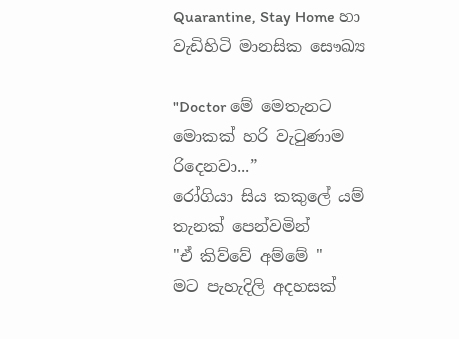Quarantine, Stay Home හා වැඩිහිටි මානසික සෞඛ්‍ය

"Doctor මේ මෙතැනට මොකක් හරි වැටුණාම රිදෙනවා...”
රෝගියා සිය කකුලේ යම් තැනක් පෙන්වමින්
"ඒ කිව්වේ අම්මේ "
මට පැහැදිලි අදහසක්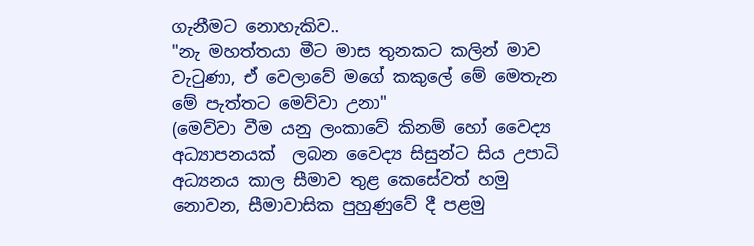ගැනීමට නොහැකිව..
"නැ මහත්තයා මීට මාස තුනකට කලින් මාව වැටුණා, ඒ වෙලාවේ මගේ කකුලේ මේ මෙතැන මේ පැත්තට මෙව්වා උනා"
(මෙව්වා වීම යනු ලංකාවේ කිනම් හෝ වෛද්‍ය අධ්‍යාපනයක්  ලබන වෛද්‍ය සිසුන්ට සිය උපාධි අධ්‍යනය කාල සීමාව තුළ කෙසේවත් හමු නොවන, සීමාවාසික පුහුණුවේ දී පළමු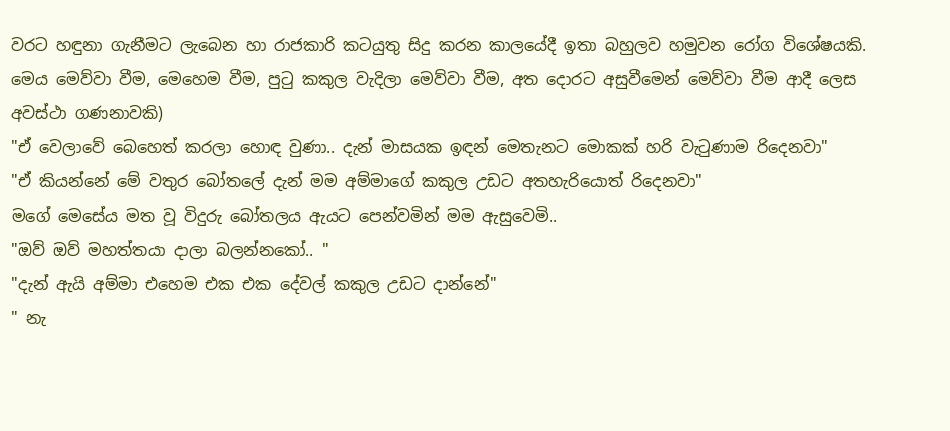වරට හඳුනා ගැනීමට ලැබෙන හා රාජකාරි කටයුතු සිදු කරන කාලයේදී ඉතා බහුලව හමුවන රෝග විශේෂයකි. මෙය මෙව්වා වීම, මෙහෙම වීම, පුටු කකුල වැදිලා මෙව්වා වීම, අත දොරට අසුවීමෙන් මෙව්වා වීම ආදී ලෙස අවස්ථා ගණනාවකි)
"ඒ වෙලාවේ බෙහෙත් කරලා හොඳ වුණා.. දැන් මාසයක ඉඳන් මෙතැනට මොකක් හරි වැටුණාම රිදෙනවා"
"ඒ කියන්නේ මේ වතුර බෝතලේ දැන් මම අම්මාගේ කකුල උඩට අතහැරියොත් රිදෙනවා"
මගේ මෙසේය මත වූ විදුරු බෝතලය ඇයට පෙන්වමින් මම ඇසුවෙමි..
"ඔව් ඔව් මහත්තයා දාලා බලන්නකෝ.. "
"දැන් ඇයි අම්මා එහෙම එක එක දේවල් කකුල උඩට දාන්නේ"
" නැ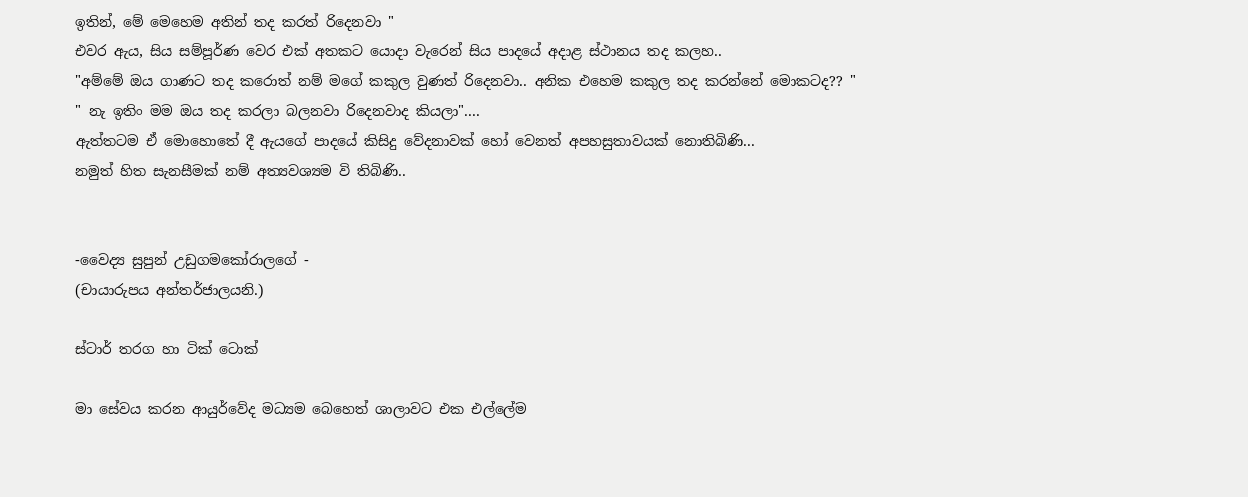ඉතින්, මේ මෙහෙම අතින් තද කරත් රිදෙනවා "
එවර ඇය, සිය සම්පූර්ණ වෙර එක් අතකට යොදා වැරෙන් සිය පාදයේ අදාළ ස්ථානය තද කලහ..
"අම්මේ ඔය ගාණට තද කරොත් නම් මගේ කකුල වුණත් රිදෙනවා.. අනික එහෙම කකුල තද කරන්නේ මොකටද?? "
" නැ ඉතිං මම ඔය තද කරලා බලනවා රිදෙනවාද කියලා"....
ඇත්තටම ඒ මොහොතේ දී ඇයගේ පාදයේ කිසිදු වේදනාවක් හෝ වෙනත් අපහසුතාවයක් නොතිබිණි...
නමුත් හිත සැනසීමක් නම් අත්‍යවශ්‍යම වි තිබිණි..


-වෛද්‍ය සුපුන් උඩුගමකෝරාලගේ -
(චායාරුපය අන්තර්ජාලයනි.)

ස්ටාර් තරග හා ටික් ටොක්

මා සේවය කරන ආයුර්වේද මධ්‍යම බෙහෙත් ශාලාවට එක එල්ලේම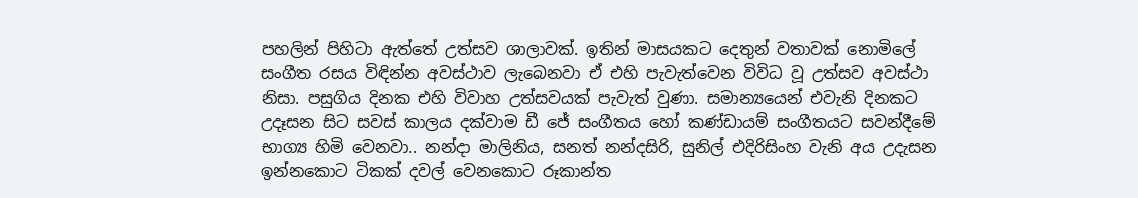පහලින් පිහිටා ඇත්තේ උත්සව ශාලාවක්. ඉතින් මාසයකට දෙතුන් වතාවක් නොමිලේ සංගීත රසය විඳින්න අවස්ථාව ලැබෙනවා ඒ එහි පැවැත්වෙන විවිධ වූ උත්සව අවස්ථා නිසා. පසුගිය දිනක එහි විවාහ උත්සවයක් පැවැත් වුණා. සමාන්‍යයෙන් එවැනි දිනකට උදෑසන සිට සවස් කාලය දක්වාම ඩී ජේ සංගීතය හෝ කණ්ඩායම් සංගීතයට සවන්දීමේ භාග්‍ය හිමි වෙනවා.. නන්දා මාලිනිය, සනත් නන්දසිරි, සුනිල් එදිරිසිංහ වැනි අය උදැසන ඉන්නකොට ටිකක් දවල් වෙනකොට රූකාන්ත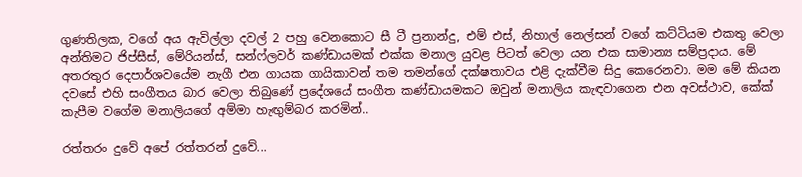ගුණතිලක, වගේ අය ඇවිල්ලා දවල් 2 පහු වෙනකොට සී ටී ප්‍රනාන්දු, එම් එස්, නිහාල් නෙල්සන් වගේ කට්ටියම එකතු වෙලා අන්තිමට ජිප්සීස්, මේරියන්ස්, සන්ෆ්ලවර් කණ්‌ඩායමක්‌ එක්ක මනාල යුවළ පිටත් වෙලා යන එක සාමාන්‍ය සම්ප්‍රදාය. මේ අතරතුර දෙපාර්ශවයේම නැගී එන ගායක ගායිකාවන් තම තමන්ගේ දක්ෂතාවය එළි දැක්වීම සිදු කෙරෙනවා. මම මේ කියන දවසේ එහි සංගීතය බාර වෙලා තිබුණේ ප්‍රදේශයේ සංගීත කණ්ඩායමකට ඔවුන් මනාලිය කැඳවාගෙන එන අවස්ථාව, කේක් කැපීම වගේම මනාලියගේ අම්මා හැඟුම්බර කරමින්..

රත්තරං දුවේ අපේ රත්තරන් දුවේ...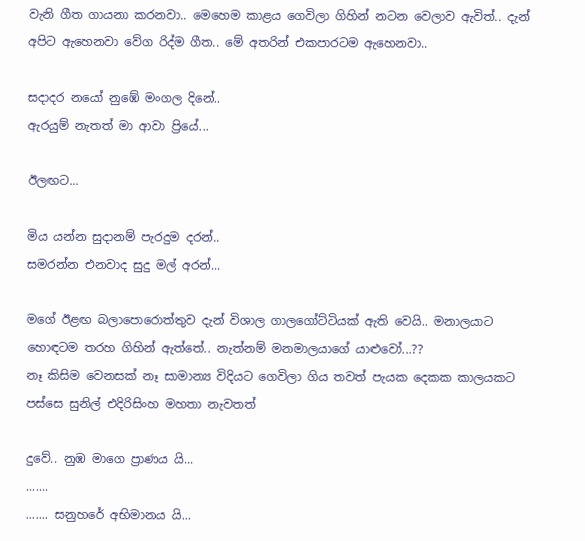වැනි ගීත ගායනා කරනවා.. මෙහෙම කාළය ගෙවිලා ගිහින් නටන වෙලාව ඇවිත්.. දැන් අපිට ඇහෙනවා වේග රිද්ම ගීත.. මේ අතරින් එකපාරටම ඇහෙනවා..

සදාදර නයෝ නුඹේ මංගල දිනේ..
ඇරයුම් නැතත් මා ආවා ප්‍රියේ...

ඊලඟට...

මිය යන්න සුදානම් පැරදුම දරන්..
සමරන්න එනවාද සුදු මල් අරන්...

මගේ ඊළඟ බලාපොරොත්තුව දැන් විශාල ගාලගෝට්ටියක් ඇති වෙයි.. මනාලයාට හොඳටම තරහ ගිහින් ඇත්තේ.. නැත්නම් මනමාලයාගේ යාළුවෝ...??
නෑ කිසිම වෙනසක් නෑ සාමාන්‍ය විදියට ගෙවිලා ගිය තවත් පැයක දෙකක කාලයකට පස්සෙ සුනිල් එදිරිසිංහ මහතා නැවතත්

දුවේ.. නුඹ මාගෙ ප්‍රාණය යි...
.......
....... සනුහරේ අභිමානය යි...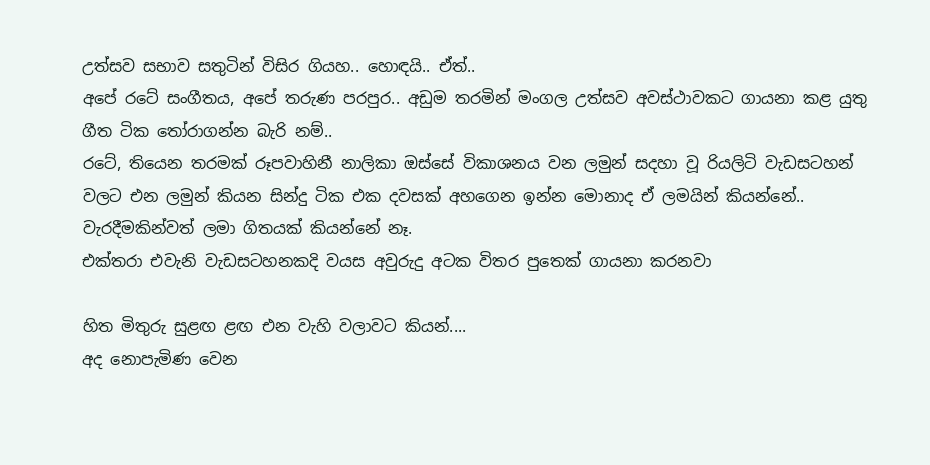උත්සව සභාව සතුටින් විසිර ගියහ.. හොඳයි.. ඒත්..
අපේ රටේ සංගීතය, අපේ තරුණ පරපුර.. අඩුම තරමින් මංගල උත්සව අවස්ථාවකට ගායනා කළ යුතු ගීත ටික තෝරාගන්න බැරි නම්..
රටේ, තියෙන තරමක් රූපවාහිනී නාලිකා ඔස්සේ විකාශනය වන ලමුන් සදහා වූ රියලිටි වැඩසටහන් වලට එන ලමුන් කියන සින්දු ටික එක දවසක් අහගෙන ඉන්න මොනාද ඒ ලමයින් කියන්නේ.. වැරදීමකින්වත් ලමා ගිතයක් කියන්නේ නෑ.
එක්තරා එවැනි වැඩසටහනකදි වයස අවුරුදු අටක විතර පුතෙක් ගායනා කරනවා

හිත මිතුරු සුළඟ ළඟ එන වැහි වලාවට කියන්....
අද නොපැමිණ වෙන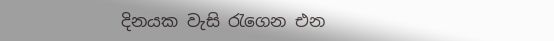දිනයක වැසි රැගෙන එන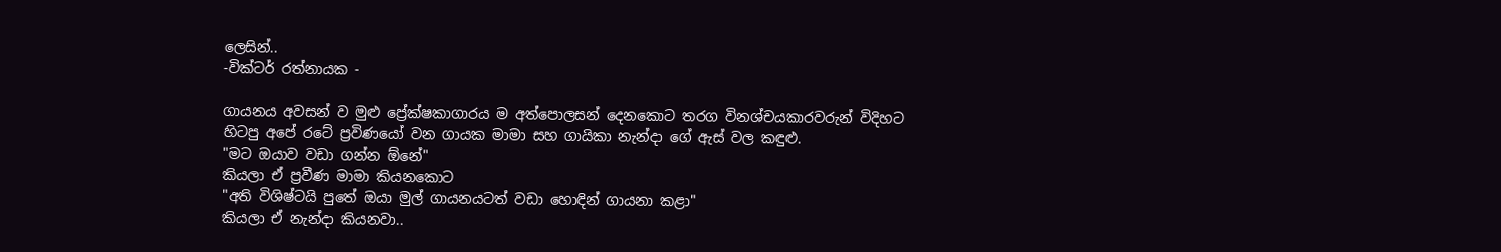ලෙසින්..
-වික්ටර් රත්නායක -

ගායනය අවසන් ව මුළු ප්‍රේක්ෂකාගාරය ම අත්පොලසන් දෙනකොට තරග විනශ්චයකාරවරුන් විදිහට හිටපු අපේ රටේ ප්‍රවිණයෝ වන ගායක මාමා සහ ගායිකා නැන්දා ගේ ඇස් වල කඳුළු.
"මට ඔයාව වඩා ගන්න ඕනේ"
කියලා ඒ ප්‍රවීණ මාමා කියනකොට
"අති විශිෂ්ටයි පුතේ ඔයා මුල් ගායනයටත් වඩා හොඳින් ගායනා කළා"
කියලා ඒ නැන්දා කියනවා..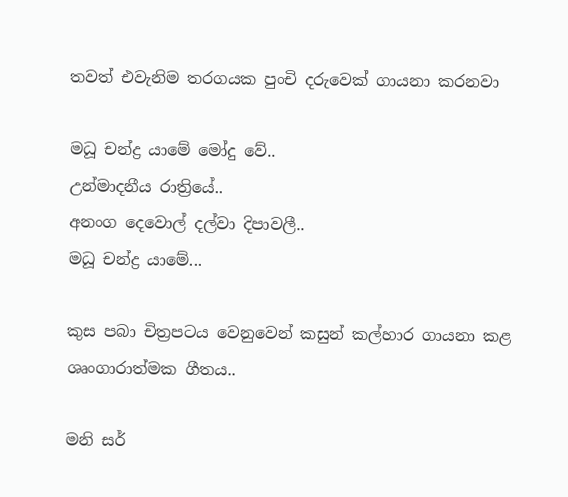තවත් එවැනිම තරගයක පුංචි දරුවෙක් ගායනා කරනවා

මධූ චන්ද්‍ර යාමේ මෝදු වේ..
උන්මාදනීය රාත්‍රියේ..
අනංග දෙවොල් දල්වා දිපාවලී..
මධූ චන්ද්‍ර යාමේ...

කුස පබා චිත්‍රපටය වෙනුවෙන් කසුන් කල්හාර ගායනා කළ ශෘංගාරාත්මක ගීතය..

මනි සර්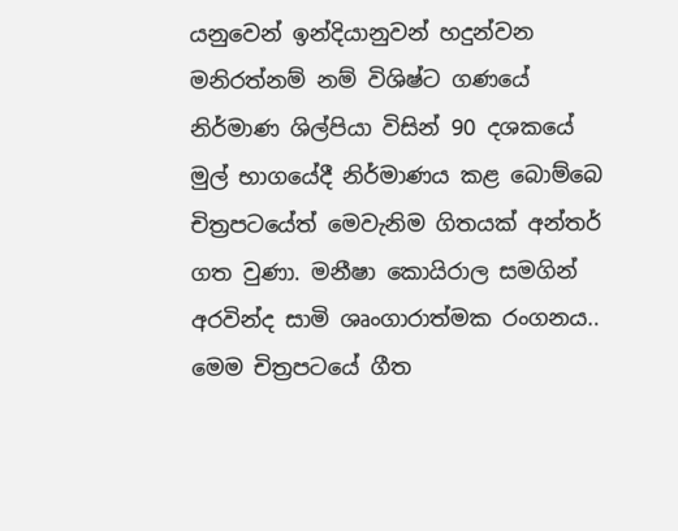යනුවෙන් ඉන්දියානුවන් හදුන්වන මනිරත්නම් නම් විශිෂ්ට ගණයේ නිර්මාණ ශිල්පියා විසින් 90 දශකයේ මුල් භාගයේදී නිර්මාණය කළ බොම්බෙ චිත්‍රපටයේත් මෙවැනිම ගිතයක් අන්තර් ගත වුණා. මනීෂා කොයිරාල සමගින් අරවින්ද සාමි ශෘංගාරාත්මක රංගනය.. මෙම චිත්‍රපටයේ ගීත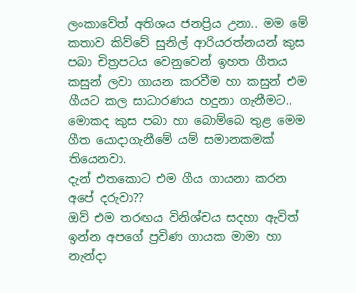ලංකාවේත් අතිශය ජනප්‍රිය උනා.. මම මේ කතාව කිව්වේ සුනිල් ආරියරත්නයන් කුස පබා චිත්‍රපටය වෙනුවෙන් ඉහත ගීතය කසුන් ලවා ගායන කරවීම හා කසුන් එම ගීයට කල සාධාරණය හදුනා ගැනීමට.. මොකද කුස පබා හා බොම්බෙ තුළ මෙම ගීත යොදාගැනීමේ යම් සමානකමක් තියෙනවා.
දැන් එතකොට එම ගීය ගායනා කරන අපේ දරුවා??
ඔව් එම තරඟය විනිශ්චය සදහා ඇවිත් ඉන්න අපගේ ප්‍රවිණ ගායක මාමා හා නැන්දා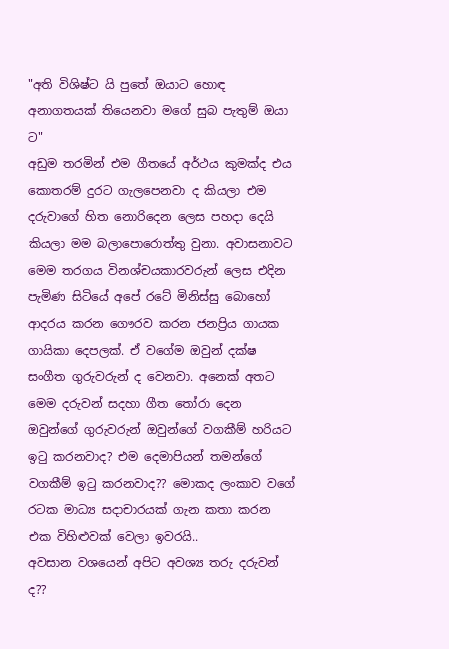"අති විශිෂ්ට යි පුතේ ඔයාට හොඳ අනාගතයක් තියෙනවා මගේ සුබ පැතුම් ඔයා ට"
අඩුම තරමින් එම ගීතයේ අර්ථය කුමක්ද එය කොතරම් දුරට ගැලපෙනවා ද කියලා එම දරුවාගේ හිත නොරිදෙන ලෙස පහදා දෙයි කියලා මම බලාපොරොත්තු වුනා. අවාසනාවට මෙම තරගය විනශ්චයකාරවරුන් ලෙස එදින පැමිණ සිටියේ අපේ රටේ මිනිස්සු බොහෝ ආදරය කරන ගෞරව කරන ජනප්‍රිය ගායක ගායිකා දෙපලක්. ඒ වගේම ඔවුන් දක්ෂ සංගීත ගුරුවරුන් ද වෙනවා. අනෙක් අතට මෙම දරුවන් සදහා ගීත තෝරා දෙන ඔවුන්ගේ ගුරුවරුන් ඔවුන්ගේ වගකීම් හරියට ඉටු කරනවාද? එම දෙමාපියන් තමන්ගේ වගකීම් ඉටු කරනවාද?? මොකද ලංකාව වගේ රටක මාධ්‍ය සදාචාරයක් ගැන කතා කරන එක විහිළුවක් වෙලා ඉවරයි..
අවසාන වශයෙන් අපිට අවශ්‍ය තරු දරුවන් ද??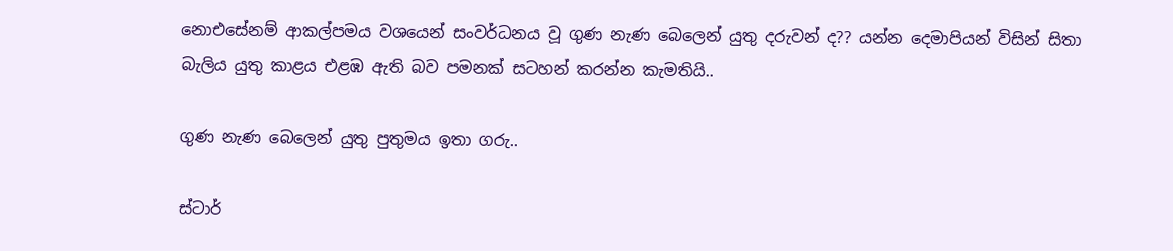නොඑසේනම් ආකල්පමය වශයෙන් සංවර්ධනය වූ ගුණ නැණ බෙලෙන් යුතු දරුවන් ද?? යන්න දෙමාපියන් විසින් සිතා බැලිය යුතු කාළය එළඹ ඇති බව පමනක් සටහන් කරන්න කැමතියි..

ගුණ නැණ බෙලෙන් යුතු පුතුමය ඉතා ගරු..

ස්ටාර්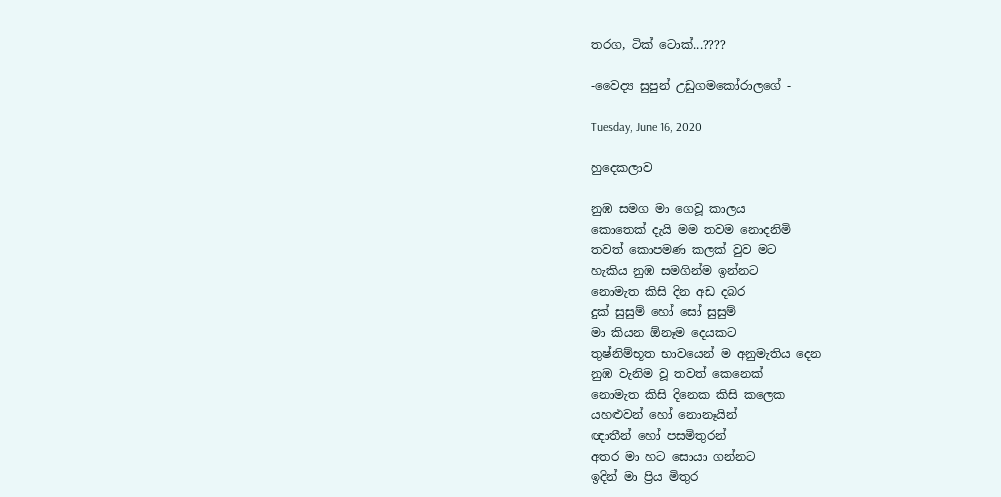තරග, ටික් ටොක්...????

-වෛද්‍ය සුපුන් උඩුගමකෝරාලගේ -

Tuesday, June 16, 2020

හුදෙකලාව

නුඹ සමග මා ගෙවූ කාලය
කොතෙක් දැයි මම තවම නොදනිමි
තවත් කොපමණ කලක් වුව මට
හැකිය නුඹ සමගින්ම ඉන්නට
නොමැත කිසි දින අඩ දබර
දුක් සුසුම් හෝ සෝ සුසුම්
මා කියන ඕනෑම දෙයකට
තුෂ්නිම්භූත භාවයෙන් ම අනුමැතිය දෙන
නුඹ වැනිම වූ තවත් කෙනෙක්
නොමැත කිසි දිනෙක කිසි කලෙක
යහළුවන් හෝ නොනෑයින්
ඥාතීන් හෝ පසමිතුරන්
අතර මා හට සොයා ගන්නට
ඉදින් මා ප්‍රිය මිතුර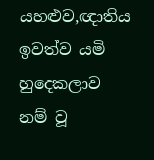යහළුව,ඥාතිය
ඉවත්ව යමි
හුදෙකලාව නම් වූ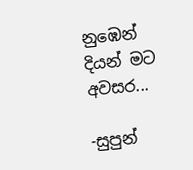නුඹෙන්
දියන් මට අවසර...

-සුපුන්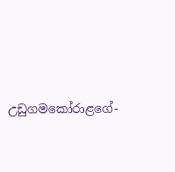උඩුගමකෝරාළගේ-